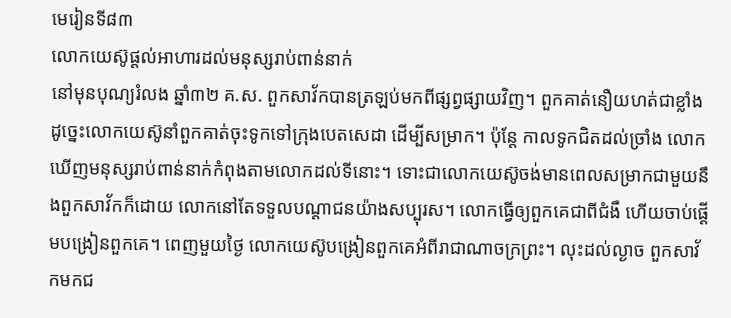មេរៀនទី៨៣
លោកយេស៊ូផ្ដល់អាហារដល់មនុស្សរាប់ពាន់នាក់
នៅមុនបុណ្យរំលង ឆ្នាំ៣២ គ.ស. ពួកសាវ័កបានត្រឡប់មកពីផ្សព្វផ្សាយវិញ។ ពួកគាត់នឿយហត់ជាខ្លាំង ដូច្នេះលោកយេស៊ូនាំពួកគាត់ចុះទូកទៅក្រុងបេតសេដា ដើម្បីសម្រាក។ ប៉ុន្តែ កាលទូកជិតដល់ច្រាំង លោកឃើញមនុស្សរាប់ពាន់នាក់កំពុងតាមលោកដល់ទីនោះ។ ទោះជាលោកយេស៊ូចង់មានពេលសម្រាកជាមួយនឹងពួកសាវ័កក៏ដោយ លោកនៅតែទទួលបណ្ដាជនយ៉ាងសប្បុរស។ លោកធ្វើឲ្យពួកគេជាពីជំងឺ ហើយចាប់ផ្ដើមបង្រៀនពួកគេ។ ពេញមួយថ្ងៃ លោកយេស៊ូបង្រៀនពួកគេអំពីរាជាណាចក្រព្រះ។ លុះដល់ល្ងាច ពួកសាវ័កមកជ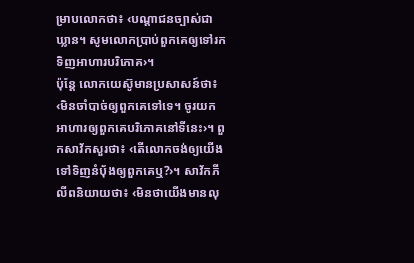ម្រាបលោកថា៖ ‹បណ្ដាជនច្បាស់ជាឃ្លាន។ សូមលោកប្រាប់ពួកគេឲ្យទៅរកទិញអាហារបរិភោគ›។
ប៉ុន្តែ លោកយេស៊ូមានប្រសាសន៍ថា៖ ‹មិនចាំបាច់ឲ្យពួកគេទៅទេ។ ចូរយកអាហារឲ្យពួកគេបរិភោគនៅទីនេះ›។ ពួកសាវ័កសួរថា៖ ‹តើលោកចង់ឲ្យយើងទៅទិញនំប៉័ងឲ្យពួកគេឬ?›។ សាវ័កភីលីពនិយាយថា៖ ‹មិនថាយើងមានលុ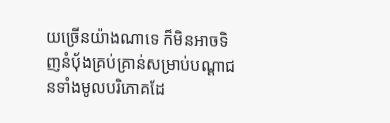យច្រើនយ៉ាងណាទេ ក៏មិនអាចទិញនំប៉័ងគ្រប់គ្រាន់សម្រាប់បណ្ដាជនទាំងមូលបរិភោគដែ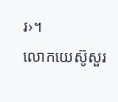រ›។
លោកយេស៊ូសួរ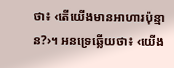ថា៖ ‹តើយើងមានអាហារប៉ុន្មាន?›។ អនទ្រេឆ្លើយថា៖ ‹យើង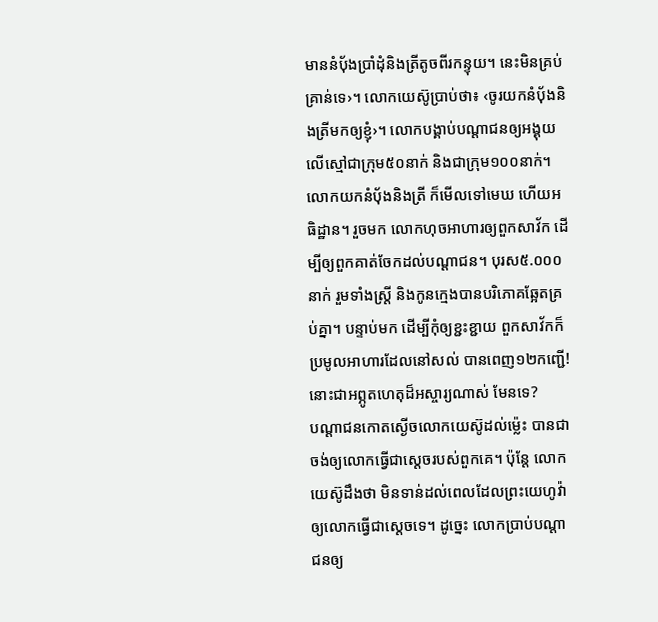មាននំប៉័ងប្រាំដុំនិងត្រីតូចពីរកន្ទុយ។ នេះមិនគ្រប់គ្រាន់ទេ›។ លោកយេស៊ូប្រាប់ថា៖ ‹ចូរយកនំប៉័ងនិងត្រីមកឲ្យខ្ញុំ›។ លោកបង្គាប់បណ្ដាជនឲ្យអង្គុយលើស្មៅជាក្រុម៥០នាក់ និងជាក្រុម១០០នាក់។ លោកយកនំប៉័ងនិងត្រី ក៏មើលទៅមេឃ ហើយអធិដ្ឋាន។ រួចមក លោកហុចអាហារឲ្យពួកសាវ័ក ដើម្បីឲ្យពួកគាត់ចែកដល់បណ្ដាជន។ បុរស៥.០០០នាក់ រួមទាំងស្ត្រី និងកូនក្មេងបានបរិភោគឆ្អែតគ្រប់គ្នា។ បន្ទាប់មក ដើម្បីកុំឲ្យខ្ជះខ្ជាយ ពួកសាវ័កក៏ប្រមូលអាហារដែលនៅសល់ បានពេញ១២កញ្ជើ! នោះជាអព្ភូតហេតុដ៏អស្ចារ្យណាស់ មែនទេ?
បណ្ដាជនកោតស្ងើចលោកយេស៊ូដល់ម្ល៉េះ បានជាចង់ឲ្យលោកធ្វើជាស្ដេចរបស់ពួកគេ។ ប៉ុន្តែ លោកយេស៊ូដឹងថា មិនទាន់ដល់ពេលដែលព្រះយេហូវ៉ាឲ្យលោកធ្វើជាស្ដេចទេ។ ដូច្នេះ លោកប្រាប់បណ្ដាជនឲ្យ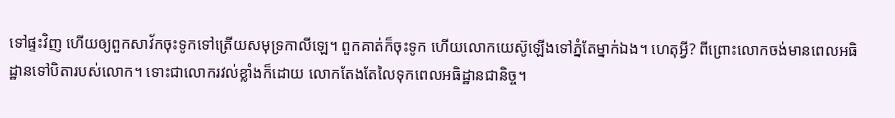ទៅផ្ទះវិញ ហើយឲ្យពួកសាវ័កចុះទូកទៅត្រើយសមុទ្រកាលីឡេ។ ពួកគាត់ក៏ចុះទូក ហើយលោកយេស៊ូឡើងទៅភ្នំតែម្នាក់ឯង។ ហេតុអ្វី? ពីព្រោះលោកចង់មានពេលអធិដ្ឋានទៅបិតារបស់លោក។ ទោះជាលោករវល់ខ្លាំងក៏ដោយ លោកតែងតែលៃទុកពេលអធិដ្ឋានជានិច្ច។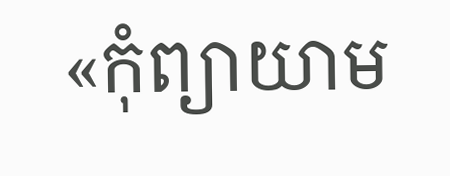«កុំព្យាយាម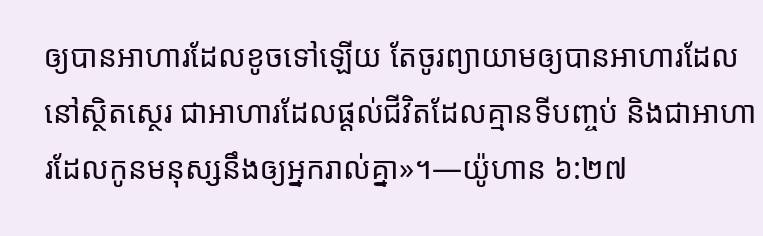ឲ្យបានអាហារដែលខូចទៅឡើយ តែចូរព្យាយាមឲ្យបានអាហារដែលនៅស្ថិតស្ថេរ ជាអាហារដែលផ្ដល់ជីវិតដែលគ្មានទីបញ្ចប់ និងជាអាហារដែលកូនមនុស្សនឹងឲ្យអ្នករាល់គ្នា»។—យ៉ូហាន ៦:២៧